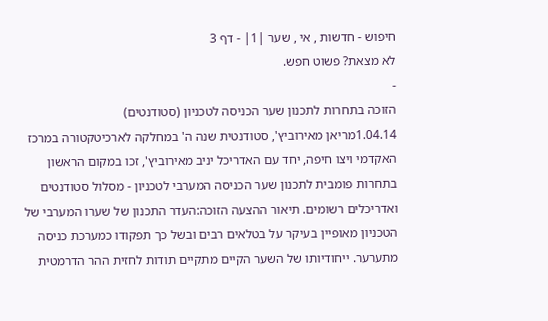חיפוש - חדשות , אי , שער |1| - דף 3
לא מצאת? פשוט חפש.
-
הזוכה בתחרות לתכנון שער הכניסה לטכניון (סטודנטים)
1.04.14מריאן מאירוביץ', סטודנטית שנה ה' במחלקה לארכיטקטורה במרכז האקדמי ויצו חיפה, יחד עם האדריכל יניב מאירוביץ', זכו במקום הראשון בתחרות פומבית לתכנון שער הכניסה המערבי לטכניון - מסלול סטודנטים ואדריכלים רשומים. תיאור ההצעה הזוכה:העדר התכנון של שערו המערבי של הטכניון מאופיין בעיקר על בטלאים רבים ובשל כך תפקודו כמערכת כניסה מתערער. ייחודיותו של השער הקיים מתקיים תודות לחזית ההר הדרמטית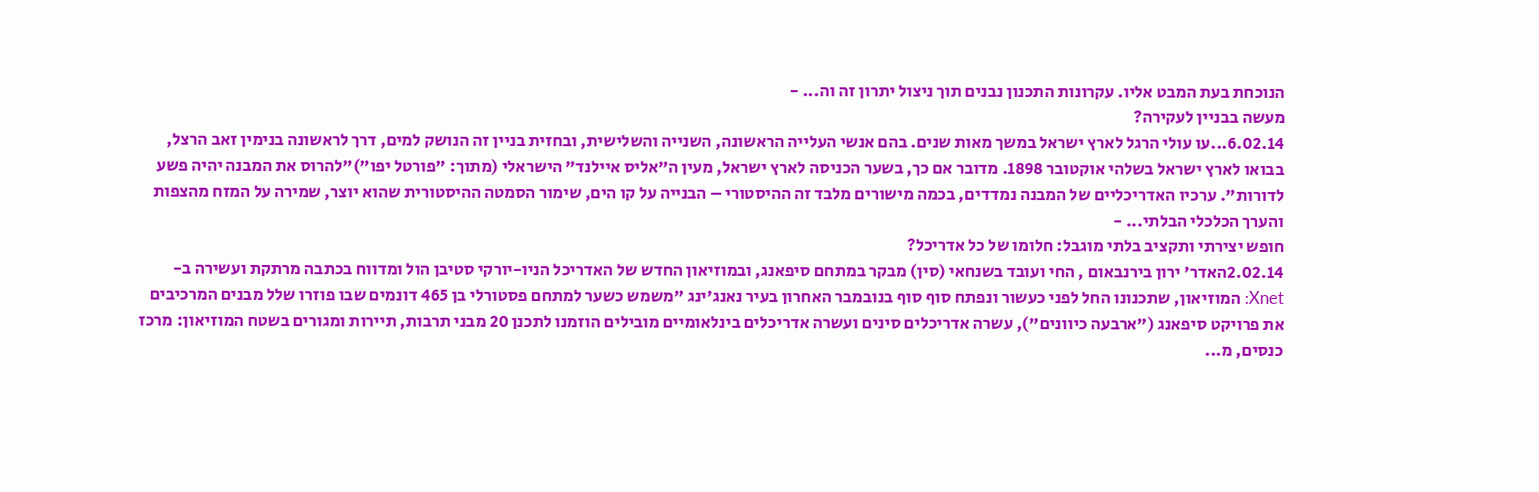הנוכחת בעת המבט אליו. עקרונות התכנון נבנים תוך ניצול יתרון זה וה... -
מעשה בבניין לעקירה?
6.02.14...עו עולי הרגל לארץ ישראל במשך מאות שנים. בהם אנשי העלייה הראשונה, השנייה והשלישית, ובחזית בניין זה הנושק למים, דרך לראשונה בנימין זאב הרצל, בבואו לארץ ישראל בשלהי אוקטובר 1898. מדובר אם כך, בשער הכניסה לארץ ישראל, מעין ה”אליס איילנד” הישראלי (מתוך: "פורטל יפו")"להרוס את המבנה יהיה פשע לדורות". ערכיו האדריכליים של המבנה נמדדים, בכמה מישורים מלבד זה ההיסטורי – הבנייה על קו הים, שימור הסמטה ההיסטורית שהוא יוצר, שמירה על המזח מהצפות והערך הכלכלי הבלתי... -
חופש יצירתי ותקציב בלתי מוגבל: חלומו של כל אדריכל?
2.02.14האדר' ירון בירנבאום , החי ועובד בשנחאי (סין) מבקר במתחם סיפאנג, ובמוזיאון החדש של האדריכל הניו-יורקי סטיבן הול ומדווח בכתבה מרתקת ועשירה ב-Xnet: המוזיאון, שתכנונו החל לפני כעשור ונפתח סוף סוף בנובמבר האחרון בעיר נאנג'ינג "משמש כשער למתחם פסטורלי בן 465 דונמים שבו פוזרו שלל מבנים המרכיבים את פרויקט סיפאנג ("ארבעה כיוונים"), עשרה אדריכלים סינים ועשרה אדריכלים בינלאומיים מובילים הוזמנו לתכנן 20 מבני תרבות, תיירות ומגורים בשטח המוזיאון: מרכז כנסים, מ...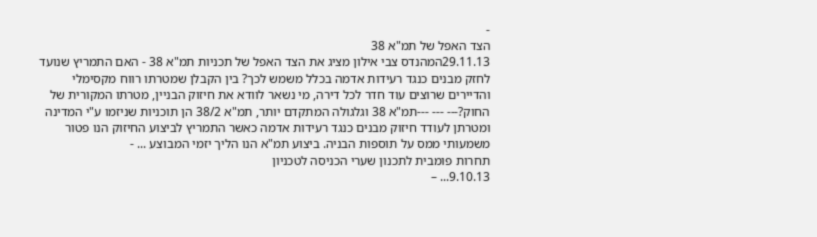-
הצד האפל של תמ"א 38
29.11.13המהנדס צבי אילון מציג את הצד האפל של תכניות תמ"א 38 - האם התמריץ שנועד לחזק מבנים כנגד רעידות אדמה בכלל משמש לכך? בין הקבלן שמטרתו רווח מקסימלי והדיירים שרוצים עוד חדר לכל דירה, מי נשאר לוודא את חיזוק הבניין, מטרתו המקורית של החוק?--- --- ---תמ"א 38 וגלגולה המתקדם יותר, תמ"א 38/2 הן תוכניות שניזמו ע"י המדינה ומטרתן לעודד חיזוק מבנים כנגד רעידות אדמה כאשר התמריץ לביצוע החיזוק הנו פטור משמעותי ממס על תוספות הבניה. ביצוע תמ"א הנו הליך יזמי המבוצע ... -
תחרות פומבית לתכנון שערי הכניסה לטכניון
9.10.13... –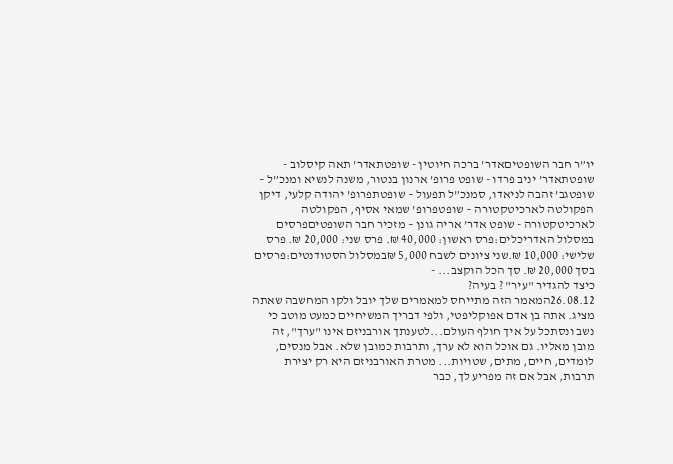יו”ר חבר השופטיםאדר’ ברכה חיוטין - שופטתאדר’ תאה קיסלוב - שופטתאדר’ יניב פרדו - שופט פרופ’ ארנון בנטור, משנה לנשיא ומנכ”ל – שופטגב’ זהבה לניאדו, סמנכ”ל תפעול – שופטתפרופ’ יהודה קלעי, דיקן הפקולטה לארכיטקטורה – שופטפרופ’ שמאי אסיף, הפקולטה לארכיטקטורה - שופט אדר’ אריה גונן – מזכיר חבר השופטיםפרסים במסלול האדריכלים:פרס ראשון: 40,000 ₪. פרס שני: 20,000 ₪. פרס שלישי: 10,000 ₪.שני ציונים לשבח 5,000 ₪במסלול הסטודנטים:פרסים בסך 20,000 ₪. סך הכל הוקצב... -
כיצד להגדיר "עיר" ? בעיה?
26.08.12המאמר הזה מתייחס למאמרים שלך יובל ולקו המחשבה שאתה מציג. אתה בן אדם אפוקליפטי, ולפי דבריך המשיחיים כמעט מוטב כי נשב ונסתכל על איך חולף העולם...לטענתך אורבניזם אינו "ערך", זה מובן מאליו. גם אוכל הוא לא ערך, ותרבות כמובן שלא. אבל מנסים, לומדים, חיים, מתים, שטויות... מטרת האורבניזם היא רק יצירת תרבות, אבל אם זה מפריע לך, כבר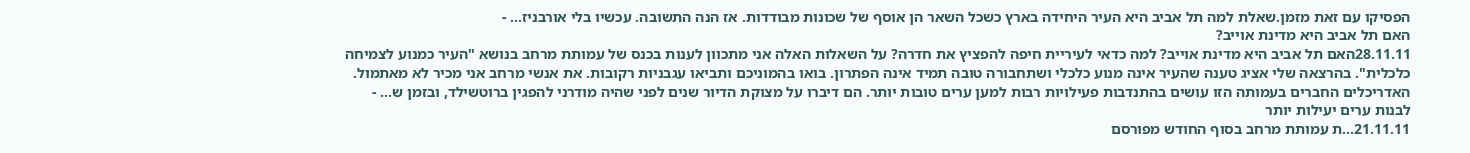הפסיקו עם זאת מזמן.שאלת למה תל אביב היא העיר היחידה בארץ כשכל השאר הן אוסף של שכונות מבודדות. אז הנה התשובה. עכשיו בלי אורבניז... -
האם תל אביב היא מדינת אוייב?
28.11.11האם תל אביב היא מדינת אוייב? למה כדאי לעיריית חיפה להפציץ את חדרה? על השאלות האלה אני מתכוון לענות בכנס של עמותת מרחב בנושא "העיר כמנוע לצמיחה כלכלית". בהרצאה שלי אציג טענה שהעיר אינה מנוע כלכלי ושתחבורה טובה תמיד אינה הפתרון. בואו בהמוניכם ותביאו עגבניות רקובות. את אנשי מרחב אני מכיר לא מאתמול. האדריכלים החברים בעמותה הזו עושים בהתנדבות פעילויות רבות למען ערים טובות יותר. הם דיברו על מצוקת הדיור שנים לפני שהיה מודרני להפגין ברוטשילד, ובזמן ש... -
לבנות ערים יעילות יותר
21.11.11...ת עמותת מרחב בסוף החודש מפורסם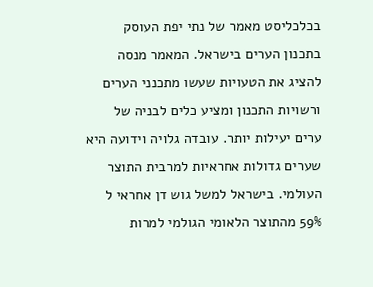בכלכליסט מאמר של נתי יפת העוסק בתכנון הערים בישראל. המאמר מנסה להציג את הטעויות שעשו מתכנני הערים ורשויות התכנון ומציע כלים לבניה של ערים יעילות יותר. עובדה גלויה וידועה היא שערים גדולות אחראיות למרבית התוצר העולמי. בישראל למשל גוש דן אחראי ל 59% מהתוצר הלאומי הגולמי למרות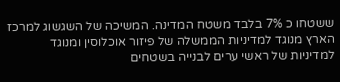ששטחו כ 7% בלבד משטח המדינה. המשיכה של השגשוג למרכז הארץ מנוגד למדיניות הממשלה של פיזור אוכלוסין ומנוגד למדיניות של ראשי ערים לבנייה בשטחים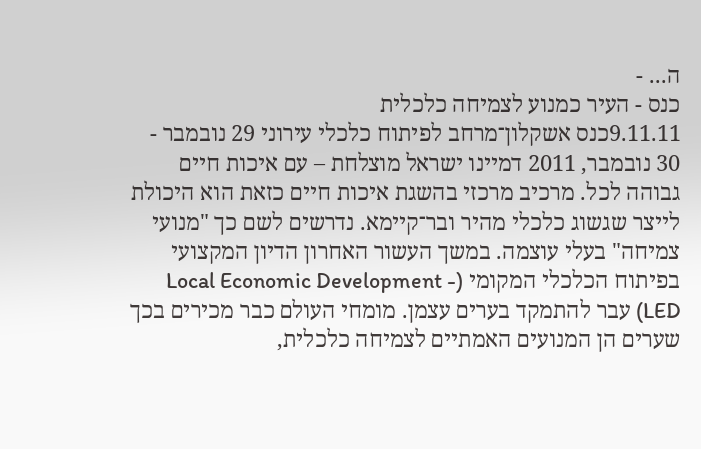ה... -
כנס - העיר כמנוע לצמיחה כלכלית
9.11.11כנס אשקלון־מרחב לפיתוח כלכלי עירוני 29 נובמבר - 30 נובמבר, 2011 דמיינו ישראל מוצלחת – עם איכות חיים גבוהה לכל. מרכיב מרכזי בהשגת איכות חיים כזאת הוא היכולת לייצר שגשוג כלכלי מהיר ובר־קיימא. נדרשים לשם כך "מנועי צמיחה" בעלי עוצמה. במשך העשור האחרון הדיון המקצועי בפיתוח הכלכלי המקומי (Local Economic Development - LED) עבר להתמקד בערים עצמן. מומחי העולם כבר מכירים בכך שערים הן המנועים האמתיים לצמיחה כלכלית,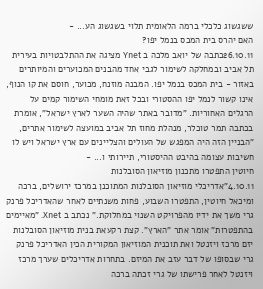ששגשוג כלכלי ברמה הלאומית תלוי בשגשוג הע... -
האם יהרס בית המכס בנמל יפו?
26.10.11כתבה של יואב מלכה ב Ynet מציגה את ההתלבטויות בעירית תל אביב ובמחלקה לשימור לגבי אחד מהבנים המכוערים והמיותרים באזור - בית המכס בנמל יפו. המבנה מוזנח, מכוער, חוסם את קו הנוף, אינו קשור לנמל יפו ההסטורי ובכל זאת מומחי השימור קמים על הרגלים האחוריות. "מדובר באתר שהיה השער לארץ ישראל", אומרת בכתבה תמר טוכלר, מנהלת מחוז תל אביב במועצה לשימור אתרים, "הבניין הזה היה המפגש של העולים והצליינים עם ארץ ישראל ויש לו חשיבות עצומה בהיבט ההיסטורי, תיירותי ו... -
חיוטין התפטרו מתכנון מוזיאון הסובלנות
4.10.11"אדריכלי מוזיאון הסובלנות המתוכנן במרכז ירושלים, ברכה ומיכאל חיוטין, התפטרו השבוע, פחות משנתיים לאחר שהאדריכל פרנק גרי משך את ידיו מהפרויקט השנוי במחלוקת." נכתב ב Xnet. "מאיימים בהתפטרות" אומר אתר "הארץ". קצת רקעאת בנית מוזיאון הסובלנות יזם מרכז ויזנטל ואת תוכנית המוזיאון המקורית הכין האדריכל פרנק גרי שבסופו של דבר עזב את המיזם. בתחרות אדריכלים שערך מרכז ויזנטל לאחר פרישתו של גרי זכתה ברכה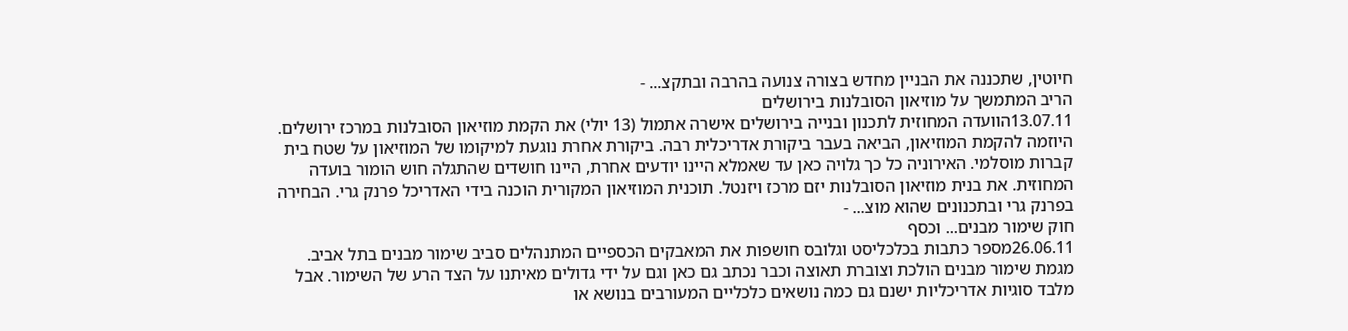חיוטין, שתכננה את הבניין מחדש בצורה צנועה בהרבה ובתקצ... -
הריב המתמשך על מוזיאון הסובלנות בירושלים
13.07.11הוועדה המחוזית לתכנון ובנייה בירושלים אישרה אתמול (13 יולי) את הקמת מוזיאון הסובלנות במרכז ירושלים. היוזמה להקמת המוזיאון, הביאה בעבר ביקורת אדריכלית רבה. ביקורת אחרת נוגעת למיקומו של המוזיאון על שטח בית קברות מוסלמי. האירוניה כל כך גלויה כאן עד שאמלא היינו יודעים אחרת, היינו חושדים שהתגלה חוש הומור בועדה המחוזית. את בנית מוזיאון הסובלנות יזם מרכז ויזנטל. תוכנית המוזיאון המקורית הוכנה בידי האדריכל פרנק גרי. הבחירה בפרנק גרי ובתכנונים שהוא מוצ... -
חוק שימור מבנים... וכסף
26.06.11מספר כתבות בכלכליסט וגלובס חושפות את המאבקים הכספיים המתנהלים סביב שימור מבנים בתל אביב. מגמת שימור מבנים הולכת וצוברת תאוצה וכבר נכתב גם כאן וגם על ידי גדולים מאיתנו על הצד הרע של השימור. אבל מלבד סוגיות אדריכליות ישנם גם כמה נושאים כלכליים המעורבים בנושא או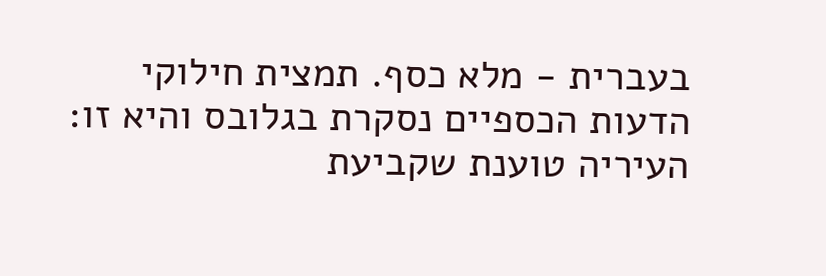בעברית - מלא כסף. תמצית חילוקי הדעות הכספיים נסקרת בגלובס והיא זו: העיריה טוענת שקביעת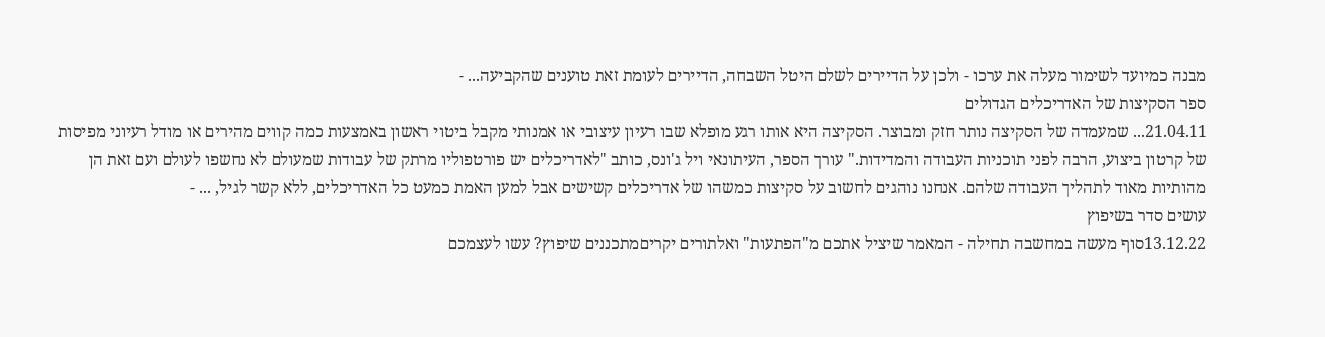מבנה כמיועד לשימור מעלה את ערכו - ולכן על הדיירים לשלם היטל השבחה, הדיירים לעומת זאת טוענים שהקביעה... -
ספר הסקיצות של האדריכלים הגדולים
21.04.11... שמעמדה של הסקיצה נותר חזק ומבוצר. הסקיצה היא אותו רגע מופלא שבו רעיון עיצובי או אמנותי מקבל ביטוי ראשון באמצעות כמה קווים מהירים או מודל רעיוני מפיסות של קרטון ביצוע, הרבה לפני תוכניות העבודה והמדידות." עורך הספר, העיתונאי ויל ג'ונס, כותב "לאדריכלים יש פורטפוליו מרתק של עבודות שמעולם לא נחשפו לעולם ועם זאת הן מהותיות מאוד לתהליך העבודה שלהם. אנחנו נוהגים לחשוב על סקיצות כמשהו של אדריכלים קשישים אבל למען האמת כמעט כל האדריכלים, ללא קשר לגיל, ... -
עושים סדר בשיפוץ
13.12.22סוף מעשה במחשבה תחילה - המאמר שיציל אתכם מ"הפתעות" ואלתורים יקריםמתכננים שיפוץ? עשו לעצמכם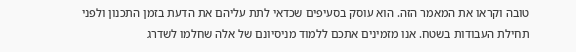טובה וקראו את המאמר הזה. הוא עוסק בסעיפים שכדאי לתת עליהם את הדעת בזמן התכנון ולפני תחילת העבודות בשטח. אנו מזמינים אתכם ללמוד מניסיונם של אלה שחלמו לשדרג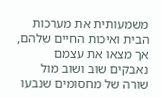משמעותית את מערכות הבית ואיכות החיים שלהם, אך מצאו את עצמם נאבקים שוב ושוב מול שורה של מחסומים שנבעו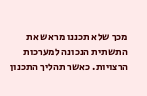מכך שלא תכננו מראש את התשתית הנכונה למערכות הרצויות. כאשר תהליך התכנון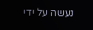נעשה על ידי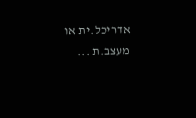אדריכל.ית או מעצב.ת ...